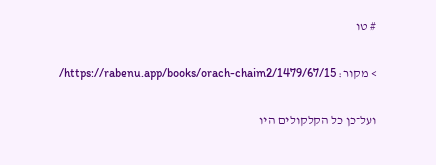# טו

> מקור: https://rabenu.app/books/orach-chaim2/1479/67/15/

ועל־כן כל הקלקולים היו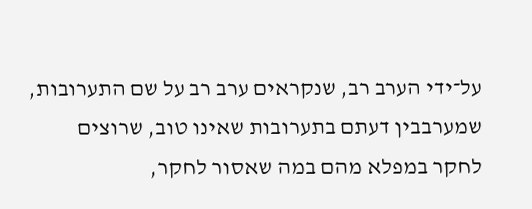על־ידי הערב רב, שנקראים ערב רב על שם התערובות, שמערבבין דעתם בתערובות שאינו טוב, שרוצים לחקר במפלא מהם במה שאסור לחקר,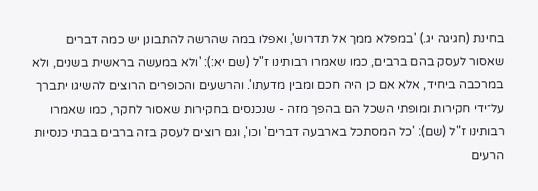בחינת (חגיגה יג.) 'במפלא ממך אל תדרוש', ואפלו במה שהרשה להתבונן יש כמה דברים שאסור לעסק בהם ברבים, כמו שאמרו רבותינו ז"ל (שם יא:): 'ולא במעשה בראשית בשנים, ולא במרכבה ביחיד, אלא אם כן היה חכם ומבין מדעתו'. והרשעים והכופרים הרוצים להשיגו יתברך על־ידי חקירות ומופתי השכל הם בהפך מזה - שנכנסים בחקירות שאסור לחקר, כמו שאמרו רבותינו ז"ל (שם): 'כל המסתכל בארבעה דברים' וכו', וגם רוצים לעסק בזה ברבים בבתי כנסיות הרעים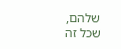שלהם, שכל זה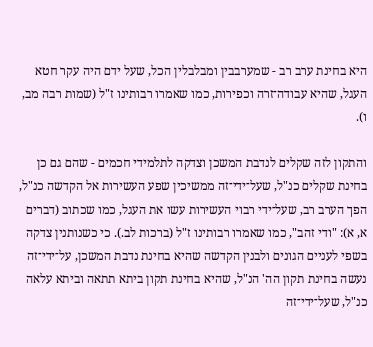היא בחינת ערב רב - שמערבבין ומבלבלין הכל, שעל ידם היה עקר חטא העגל, שהיא עבודה־זרה וכפירות, כמו שאמרו רבותינו ז"ל (שמות רבה מב, ו).

והתקון לזה שקלים לנדבת המשכן וצדקה לתלמידי חכמים - שהם גם כן בחינת שקלים כנ"ל, שעל־ידי־זה ממשיכין שפע העשירות אל הקדשה כנ"ל, הפך הערב רב, שעל־ידי רבוי העשירות עשו את העגל, כמו שכתוב (דברים א, א): "ודי זהב", כמו שאמרו רבותינו ז"ל (ברכות לב.). כי כשנותנין צדקה בשפי לעניים הגונים ולבנין הקדשה שהיא בחינת נדבת המשכן, על־ידי־זה נעשה בחינת תקון הה' הנ"ל, שהיא בחינת תקון ביתא תתאה וביתא עלאה כנ"ל, שעל־ידי־זה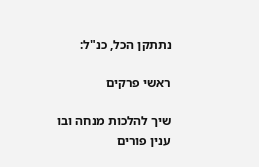נתתקן הכל, כנ"ל:

ראשי פרקים

שיך להלכות מנחה ובו ענין פורים